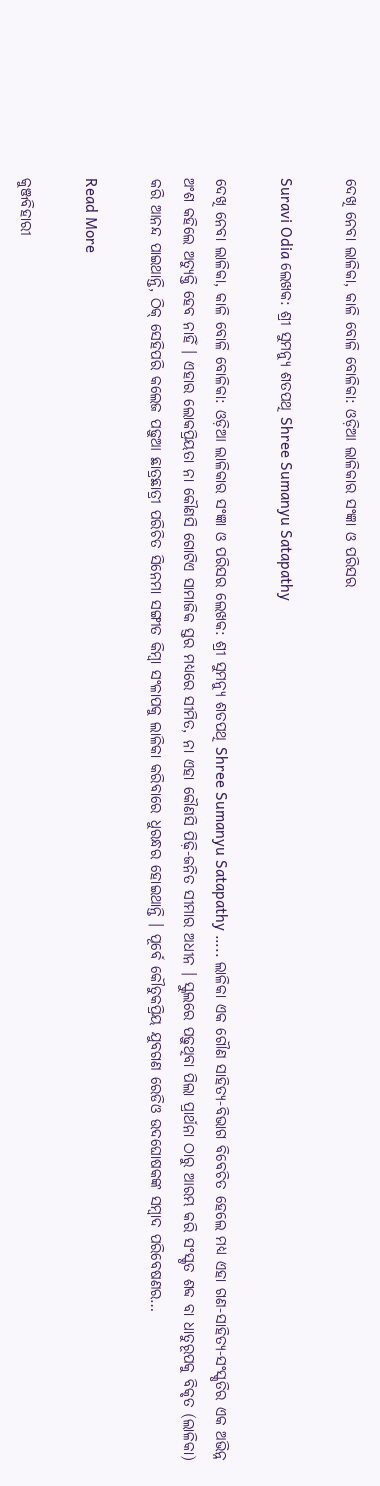ଦେଖି ନେବା ଲାଳିକା, କାଳି ବୋଳି ବୋଳିକା: ଓଡ଼ିଆ ଲାଳିକାର ସଂଜ୍ଞା ଓ ପରିସର

Suravi Odia ଲେଖକ: ଶ୍ରୀ ସୁମନ୍ୟୁ ଶତପଥି Shree Sumanyu Satapathy

ଦେଖି ନେବା ଲାଳିକା, କାଳି ବୋଳି ବୋଳିକା: ଓଡ଼ିଆ ଲାଳିକାର ସଂଜ୍ଞା ଓ ପରିସର ଲେଖକ: ଶ୍ରୀ ସୁମନ୍ୟୁ ଶତପଥି Shree Sumanyu Satapathy ….. ଲାଳିକା ଏକ ଗୌଣ ସାହିତ୍ୟ-ବିଭାଗ ବିବେଚିତ ହେଲେ ମଧ୍ୟ ଏହା ଗଣ-ସାହିତ୍ୟ-ସଂସ୍କୃତିର ଏକ ଅଭିନ୍ନ ଅଂଶ କହିଲେ ଅତ୍ୟୁକ୍ତି ହେବ ନାହିଁ । ଏହାର ଲୋକପ୍ରିୟତା ନା କୌଣସି ଗୋଟିଏ ସାମାଜିକ ସ୍ତର ମଧ୍ୟରେ ସୀମିତ, ନା ଏହା କୌଣସି ପିଢ଼ି-ଜନିତ ସୀମାର ଅଧୀନ । ସ୍କୁଲରେ ପଢ଼ୁଥିବା ପିଲା ପ୍ରାର୍ଥନା ଠାରୁ ଆରମ୍ଭ କରି ସଂସ୍କୃତ ଶବ୍ଦ ବା ଧାତୁରୂପକୁ ବିକୃତ (ଲାଳିକା) କରି ଆନନ୍ଦ ପାଇଥାନ୍ତି, ଠିକ୍ ସେହିପରି କଲେଜ ପଢ଼ୁଆ ଛାତ୍ରଛାତ୍ରୀ ପରିଚିତ ସିନେମା ସଙ୍ଗୀତ କିମ୍ବା ସଂଳାପକୁ ଲାଳିକା କରିବାରେ ଧୁରନ୍ଧର ହୋଇଥାନ୍ତି । ପୂର୍ବେ କୌତୁକପ୍ରିୟ ଯୁବଗଣ ରେଡିଓ ଉଦଘୋଷକଙ୍କ ସମ୍ବାଦ ପରିବେଷଣର…

Read More

କୁଞ୍ଜବିହାରୀ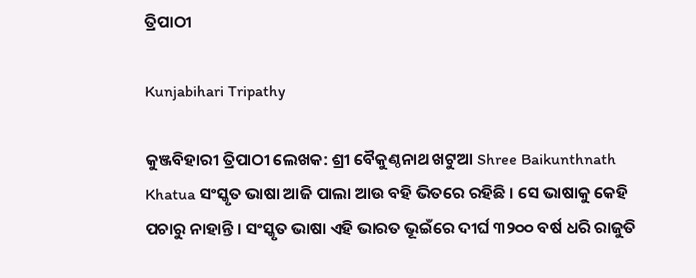ତ୍ରିପାଠୀ

Kunjabihari Tripathy

କୁଞ୍ଜବିହାରୀ ତ୍ରିପାଠୀ ଲେଖକ: ଶ୍ରୀ ବୈକୁଣ୍ଠନାଥ ଖଟୁଆ Shree Baikunthnath Khatua ସଂସ୍କୃତ ଭାଷା ଆଜି ପାଲା ଆଉ ବହି ଭିତରେ ରହିଛି । ସେ ଭାଷାକୁ କେହି ପଚାରୁ ନାହାନ୍ତି । ସଂସ୍କୃତ ଭାଷା ଏହି ଭାରତ ଭୂଇଁରେ ଦୀର୍ଘ ୩୨୦୦ ବର୍ଷ ଧରି ରାଜୁତି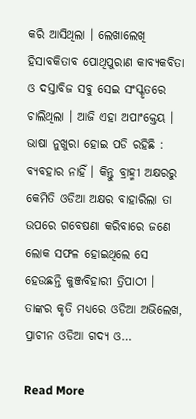କରି ଆସିଥିଲା । ଲେଖାଲେଖି ହିସାବକିତାବ ପୋଥିପୁରାଣ କାବ୍ୟକବିତା ଓ ଦସ୍ତାବିଜ ସବୁ ସେଇ ସଂସ୍କୃତରେ ଚାଲିଥିଲା । ଆଜି ଏହା ଅପାଂକ୍ତେୟ । ଭାଷା ନୁଖୁରା ହୋଇ ପଡି ରହିଛି : ବ୍ୟବହାର ନାହିଁ । କିନ୍ତୁ ବ୍ରାହ୍ମୀ ଅକ୍ଷରରୁ କେମିତି ଓଡିଆ ଅକ୍ଷର ବାହାରିଲା ତା ଉପରେ ଗବେଷଣା କରିବାରେ ଜଣେ ଲୋକ ସଫଳ ହୋଇଥିଲେ ସେ ହେଉଛନ୍ତି କୁଞ୍ଜବିହାରୀ ତ୍ରିପାଠୀ । ତାଙ୍କର କୃତି ମଧ୍ୟରେ ଓଡିଆ ଅଭିଲେଖ, ପ୍ରାଚୀନ ଓଡିଆ ଗଦ୍ୟ ଓ…

Read More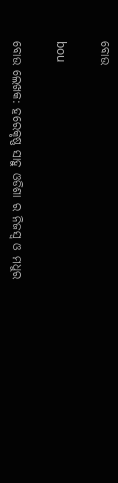ବୋଉ

bou

ବୋଉ ଲେଖକ: ହରେକୃଷ୍ଣ ସାହୁ ଓଡିଶା ର ନିଜସ୍ୱ ଓ ମଧୁର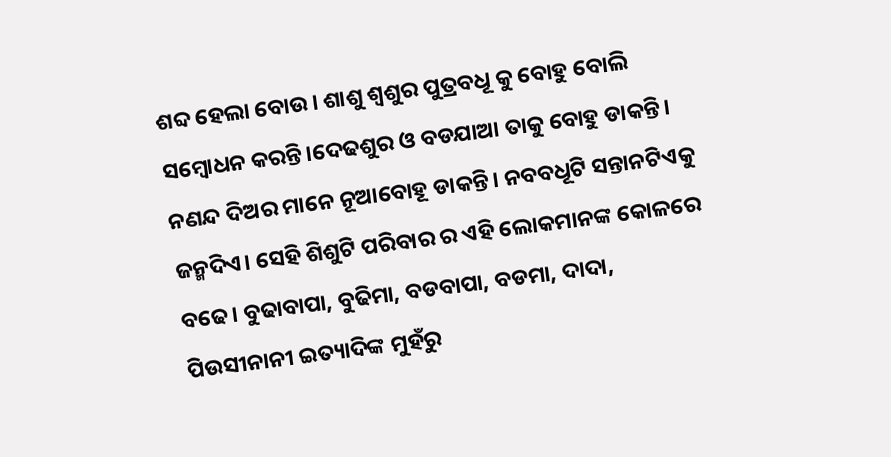ଶବ୍ଦ ହେଲା ବୋଉ। ଶାଶୁ ଶ୍ୱଶୁର ପୁତ୍ରବଧୂ କୁ ବୋହୁ ବୋଲି ସମ୍ବୋଧନ କରନ୍ତି।ଦେଢଶୁର ଓ ବଡଯାଆ ତାକୁ ବୋହୁ ଡାକନ୍ତି। ନଣନ୍ଦ ଦିଅର ମାନେ ନୂଆବୋହୂ ଡାକନ୍ତି। ନବବଧୂଟି ସନ୍ତାନଟିଏକୁ ଜନ୍ମଦିଏ। ସେହି ଶିଶୁଟି ପରିବାର ର ଏହି ଲୋକମାନଙ୍କ କୋଳରେ ବଢେ। ବୁଢାବାପା, ବୁଢିମା, ବଡବାପା, ବଡମା, ଦାଦା,  ପିଉସୀନାନୀ ଇତ୍ୟାଦିଙ୍କ ମୁହଁରୁ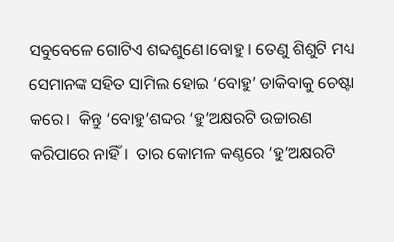ସବୁବେଳେ ଗୋଟିଏ ଶବ୍ଦଶୁଣେ।ବୋହୁ । ତେଣୁ ଶିଶୁଟି ମଧ୍ୟ ସେମାନଙ୍କ ସହିତ ସାମିଲ ହୋଇ ‘ବୋହୁ’ ଡାକିବାକୁ ଚେଷ୍ଟା କରେ।  କିନ୍ତୁ ‘ବୋହୁ’ଶବ୍ଦର ‘ହୁ’ଅକ୍ଷରଟି ଉଚ୍ଚାରଣ କରିପାରେ ନାହିଁ।  ତାର କୋମଳ କଣ୍ଠରେ ‘ହୁ’ଅକ୍ଷରଟି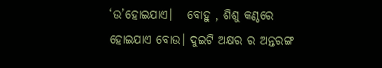‘ଉ’ହୋଇଯାଏ।   ବୋହୁ , ଶିଶୁ କଣ୍ଠରେ ହୋଇଯାଏ ବୋଉ। ଦୁଇଟି ଅକ୍ଷର ର ଅନ୍ତରଙ୍ଗ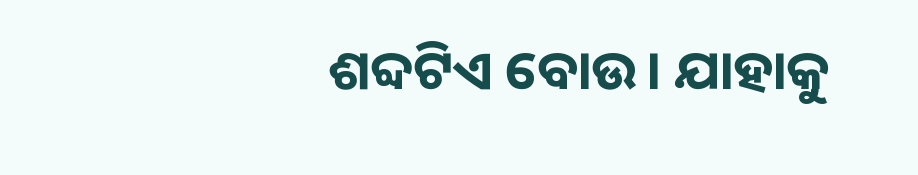ଶବ୍ଦଟିଏ ବୋଉ। ଯାହାକୁ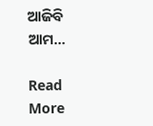ଆଜିବି ଆମ…

Read More